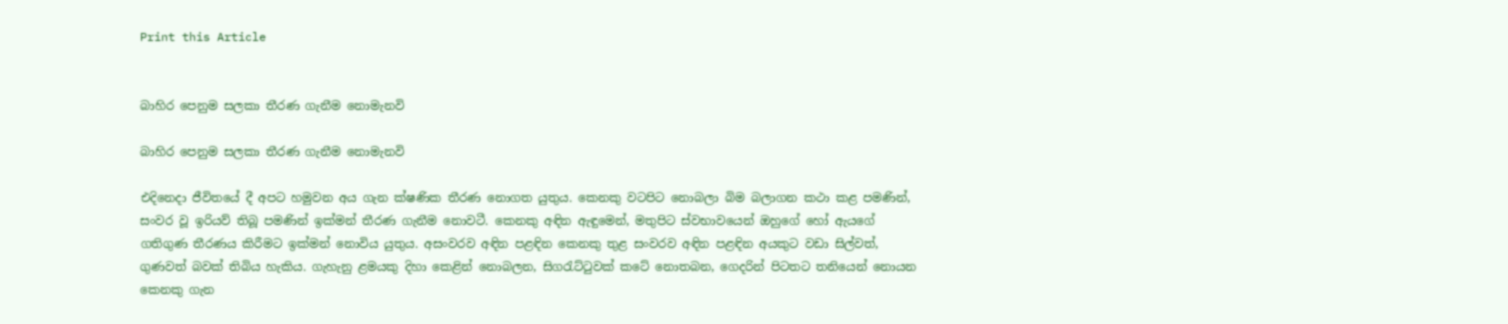Print this Article


බාහිර පෙනුම සලකා තීරණ ගැනීම නොමැනවි

බාහිර පෙනුම සලකා තීරණ ගැනීම නොමැනවි

එදිනෙදා ජීවිතයේ දී අපට හමුවන අය ගැන ක්ෂණික තීරණ නොගත යුතුය. කෙනකු වටපිට නොබලා බිම බලාගන කථා කළ පමණින්, සංවර වූ ඉරියව් තිබූ පමණින් ඉක්මන් තීරණ ගැනීම නොවටී. කෙනකු අඳින ඇඳුමෙන්, මතුපිට ස්වභාවයෙන් ඔහුගේ හෝ ඇයගේ ගතිගුණ තීරණය කිරීමට ඉක්මන් නොවිය යුතුය. අසංවරව අඳින පළඳින කෙනකු තුළ සංවරව අඳින පළඳින අයකුට වඩා සිල්වත්, ගුණවත් බවක් තිබිය හැකිය. ගැහැනු ළමයකු දිහා කෙළින් නොබලන, සිගරැට්ටුවක් කටේ නොතබන, ගෙදරින් පිටතට තනියෙන් නොයන කෙනකු ගැන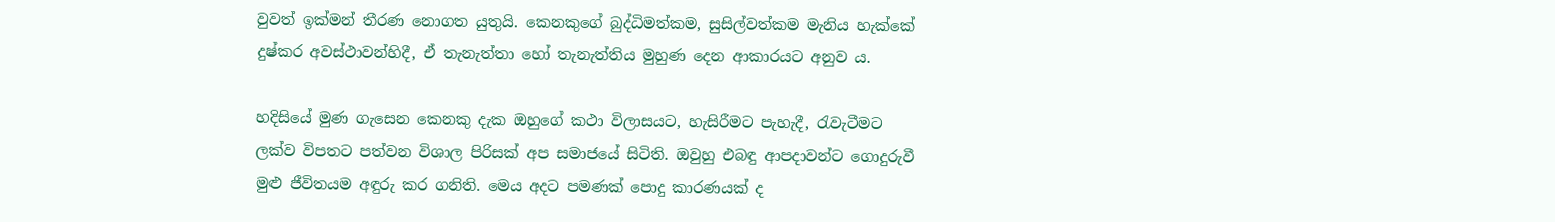වුවත් ඉක්මන් තීරණ නොගත යුතුයි. කෙනකුගේ බුද්ධිමත්කම, සුසිල්වත්කම මැනිය හැක්කේ දුෂ්කර අවස්ථාවන්හිදී, ඒ තැනැත්තා හෝ තැනැත්තිය මුහුණ දෙන ආකාරයට අනුව ය.

හදිසියේ මුණ ගැසෙන කෙනකු දැක ඔහුගේ කථා විලාසයට, හැසිරීමට පැහැදී, රැවැටීමට ලක්ව විපතට පත්වන විශාල පිරිසක් අප සමාජයේ සිටිති. ඔවුහු එබඳු ආපදාවන්ට ගොදුරුවී මුළු ජීවිතයම අඳුරු කර ගනිති. මෙය අදට පමණක් පොදු කාරණයක් ද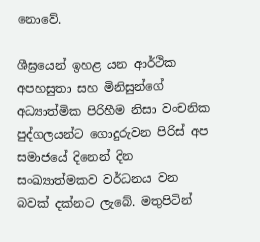නොවේ.

ශීඝ්‍රයෙන් ඉහළ යන ආර්ථික අපහසුතා සහ මිනිසුන්ගේ අධ්‍යාත්මික පිරිහීම නිසා වංචනික පුද්ගලයන්ට ගොදුරුවන පිරිස් අප සමාජයේ දිනෙන් දින සංඛ්‍යාත්මකව වර්ධනය වන බවක් දක්නට ලැබේ. මතුපිටින්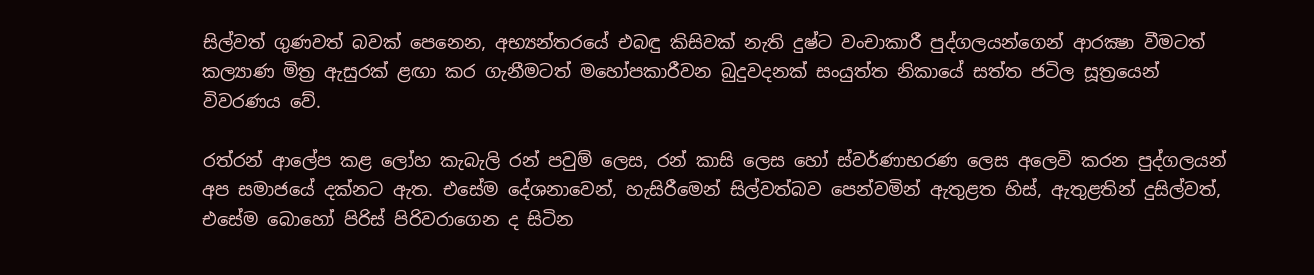සිල්වත් ගුණවත් බවක් පෙනෙන, අභ්‍යන්තරයේ එබඳු කිසිවක් නැති දුෂ්ට වංචාකාරී පුද්ගලයන්ගෙන් ආරක්‍ෂා වීමටත් කල්‍යාණ මිත්‍ර ඇසුරක් ළඟා කර ගැනීමටත් මහෝපකාරීවන බුදුවදනක් සංයුත්ත නිකායේ සත්ත ජටිල සූත්‍රයෙන් විවරණය වේ.

රත්රන් ආලේප කළ ලෝහ කැබැලි රන් පවුම් ලෙස, රන් කාසි ලෙස හෝ ස්වර්ණාභරණ ලෙස අලෙවි කරන පුද්ගලයන් අප සමාජයේ දක්නට ඇත. එසේම දේශනාවෙන්, හැසිරීමෙන් සිල්වත්බව පෙන්වමින් ඇතුළත හිස්, ඇතුළතින් දුසිල්වත්, එසේම බොහෝ පිරිස් පිරිවරාගෙන ද සිටින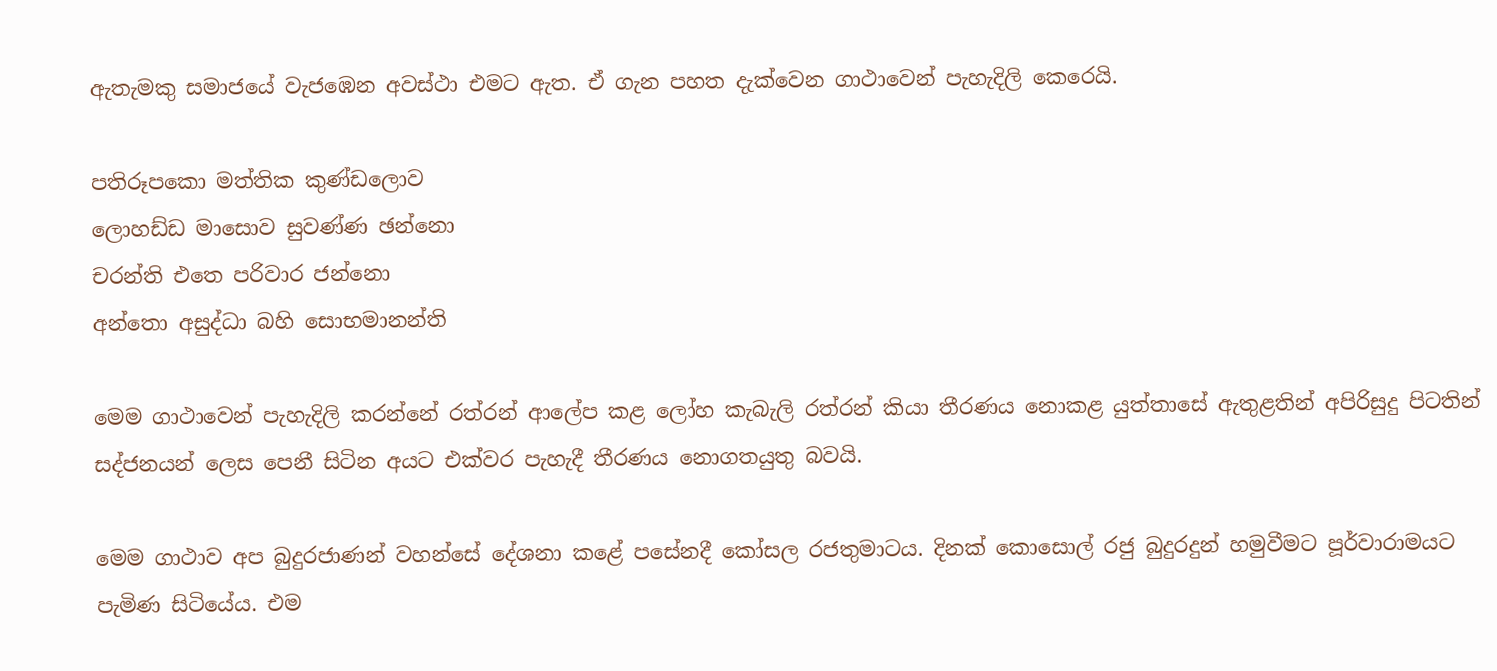ඇතැමකු සමාජයේ වැජඹෙන අවස්ථා එමට ඇත. ඒ ගැන පහත දැක්වෙන ගාථාවෙන් පැහැදිලි කෙරෙයි.

පතිරූපකො මත්තික කුණ්ඩලොව
ලොහඩ්ඩ මාසොව සුවණ්ණ ඡන්නො
චරන්ති එතෙ පරිවාර ජන්නො
අන්තො අසුද්ධා බහි සොභමානන්ති

මෙම ගාථාවෙන් පැහැදිලි කරන්නේ රත්රන් ආලේප කළ ලෝහ කැබැලි රත්රන් කියා තීරණය නොකළ යුත්තාසේ ඇතුළතින් අපිරිසුදු පිටතින් සද්ජනයන් ලෙස පෙනී සිටින අයට එක්වර පැහැදී තීරණය නොගතයුතු බවයි.

මෙම ගාථාව අප බුදුරජාණන් වහන්සේ දේශනා කළේ පසේනදී කෝසල රජතුමාටය. දිනක් කොසොල් රජු බුදුරදුන් හමුවීමට පූර්වාරාමයට පැමිණ සිටියේය. එම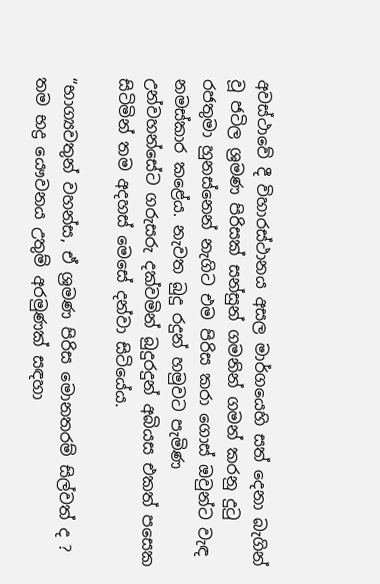අවස්ථාවේ දී විහාරස්ථානය අසල මාර්ගයෙහි සත් දෙනා බැගින් වූ ජටිල ශ්‍රමණ පිරිසක් සන්සුන් ගමනින් ගමන් කරනු දුටු රජතුමා හුනස්නෙන් නැගිට එම පිරිස කරා ගොස් ඔවුන්ට වැඳ නමස්කාර කළේය. නැවත බුදු රදුන් හමුවට පැමිණ උන්වහන්සේට ගරුසරු දක්වමින් බුදුරදුන් අබියස එකත් පසෙක සිටිමින් තම අදහස් මෙසේ දන්වා සිටියේය.

“භාග්‍යවතුන් වහන්ස, ඒ ශ්‍රමණ පිරිස මොනතරම් සිල්වත් ද ? තම භද්‍ර යෞවනය උතුම් අරමුණක් සඳහා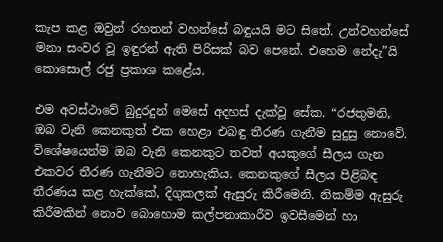කැප කළ ඔවුන් රහතන් වහන්සේ බඳුයයි මට සිතේ. උන්වහන්සේ මනා සංවර වූ ඉඳුරන් ඇති පිරිසක් බව පෙනේ. එහෙම නේදැ”යි කොසොල් රජු ප්‍රකාශ කළේය.

එම අවස්ථාවේ බුදුරදුන් මෙසේ අදහස් දැක්වූ සේක. “රජතුමනි, ඔබ වැනි කෙනකුත් එක හෙළා එබඳු තීරණ ගැනීම සුදුසු නොවේ. විශේෂයෙන්ම ඔබ වැනි කෙනකුට තවත් අයකුගේ සීලය ගැන එකවර තීරණ ගැනීමට නොහැකිය. කෙනකුගේ සීලය පිළිබඳ තීරණය කළ හැක්කේ, දිගුකලක් ඇසුරු කිරීමෙනි. නිකම්ම ඇසුරු කිරීමකින් නොව බොහොම කල්පනාකාරීව ඉවසීමෙන් හා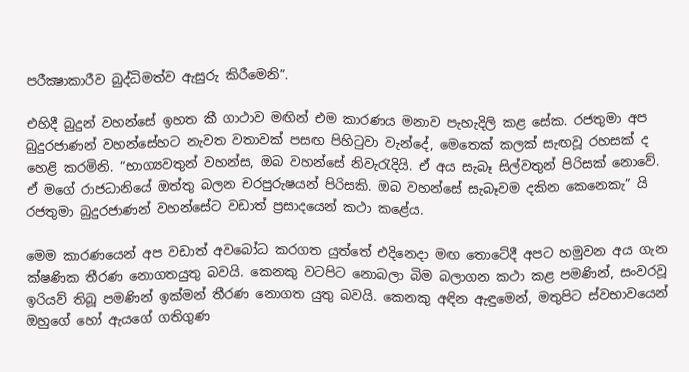පරීක්‍ෂාකාරීව බුද්ධිමත්ව ඇසුරු කිරීමෙනි”.

එහිදී බුදුන් වහන්සේ ඉහත කී ගාථාව මඟින් එම කාරණය මනාව පැහැදිලි කළ සේක. රජතුමා අප බුදුරජාණන් වහන්සේහට නැවත වතාවක් පසඟ පිහිටුවා වැන්දේ, මෙතෙක් කලක් සැඟවූ රහසක් ද හෙළි කරමිනි. “භාග්‍යවතුන් වහන්ස, ඔබ වහන්සේ නිවැරැදියි. ඒ අය සැබෑ සිල්වතුන් පිරිසක් නොවේ. ඒ මගේ රාජධානියේ ඔත්තු බලන චරපුරුෂයන් පිරිසකි. ඔබ වහන්සේ සැබෑවම දකින කෙනෙකැ” යි රජතුමා බුදුරජාණන් වහන්සේට වඩාත් ප්‍රසාදයෙන් කථා කළේය.

මෙම කාරණයෙන් අප වඩාත් අවබෝධ කරගත යුත්තේ එදිනෙදා මඟ තොටේදී අපට හමුවන අය ගැන ක්ෂණික තීරණ නොගතයුතු බවයි. කෙනකු වටපිට නොබලා බිම බලාගන කථා කළ පමණින්, සංවරවූ ඉරියව් තිබූ පමණින් ඉක්මන් තීරණ නොගත යුතු බවයි. කෙනකු අඳින ඇඳුමෙන්, මතුපිට ස්වභාවයෙන් ඔහුගේ හෝ ඇයගේ ගතිගුණ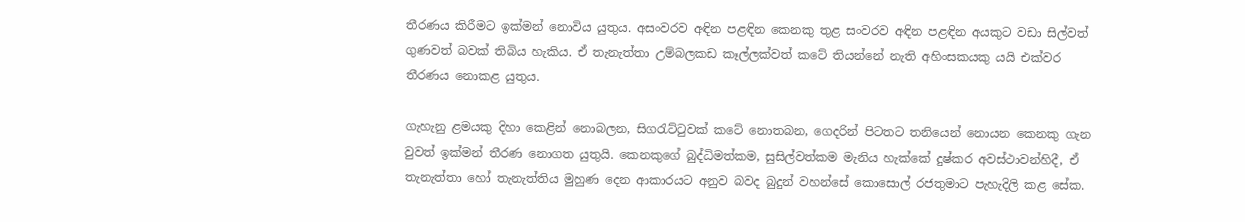තීරණය කිරීමට ඉක්මන් නොවිය යුතුය. අසංවරව අඳින පළඳින කෙනකු තුළ සංවරව අඳින පළඳින අයකුට වඩා සිල්වත් ගුණවත් බවක් තිබිය හැකිය. ඒ තැනැත්තා උම්බලකඩ කෑල්ලක්වත් කටේ තියන්නේ නැති අහිංසකයකු යයි එක්වර තීරණය නොකළ යුතුය.

ගැහැනු ළමයකු දිහා කෙළින් නොබලන, සිගරැට්ටුවක් කටේ නොතබන, ගෙදරින් පිටතට තනියෙන් නොයන කෙනකු ගැන වුවත් ඉක්මන් තීරණ නොගත යුතුයි. කෙනකුගේ බුද්ධිමත්කම, සුසිල්වත්කම මැනිය හැක්කේ දුෂ්කර අවස්ථාවන්හිදී, ඒ තැනැත්තා හෝ තැනැත්තිය මුහුණ දෙන ආකාරයට අනුව බවද බුදුන් වහන්සේ කොසොල් රජතුමාට පැහැදිලි කළ සේක.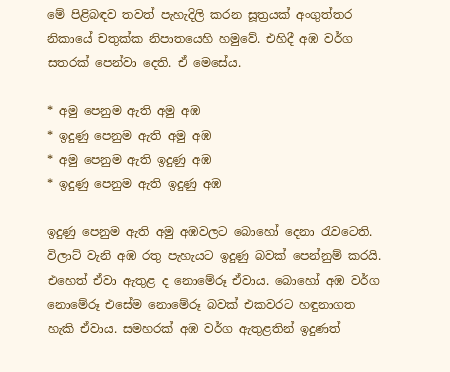මේ පිළිබඳව තවත් පැහැදිලි කරන සූත්‍රයක් අංගුත්තර නිකායේ චතුක්ක නිපාතයෙහි හමුවේ. එහිදී අඹ වර්ග සතරක් පෙන්වා දෙති. ඒ මෙසේය.

* අමු පෙනුම ඇති අමු අඹ
* ඉදුණු පෙනුම ඇති අමු අඹ
* අමු පෙනුම ඇති ඉදුණු අඹ
* ඉදුණු පෙනුම ඇති ඉදුණු අඹ

ඉදුණු පෙනුම ඇති අමු අඹවලට බොහෝ දෙනා රැවටෙති. විලාට් වැනි අඹ රතු පැහැයට ඉදුණු බවක් පෙන්නුම් කරයි. එහෙත් ඒවා ඇතුළ ද නොමේරූ ඒවාය. බොහෝ අඹ වර්ග නොමේරූ එසේම නොමේරූ බවක් එකවරට හඳුනාගත හැකි ඒවාය. සමහරක් අඹ වර්ග ඇතුළතින් ඉදුණත්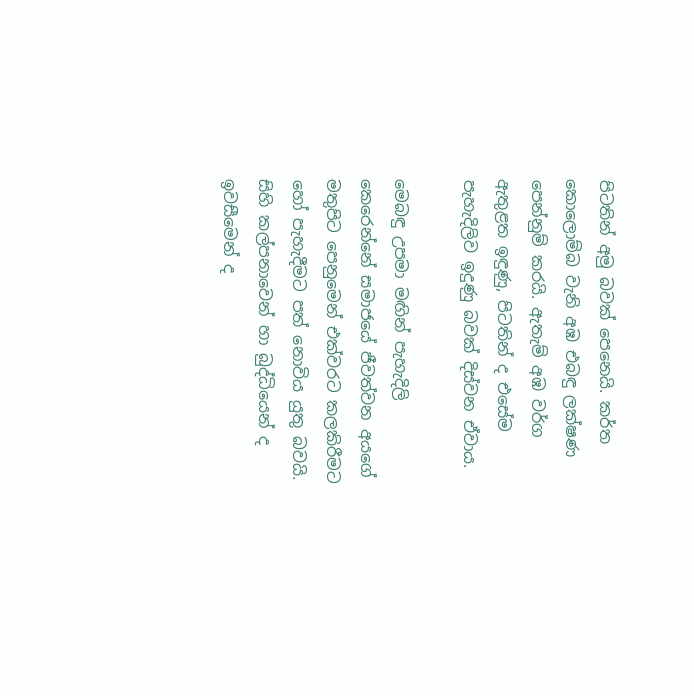පිටතින් අමු බවක් පෙනෙයි. කර්ත කොලොම්බ වැනි අඹ එබඳු ලක්ෂණ පෙන්නුම් කරයි. ඇතැම් අඹ වර්ග ඇතුළත ඉඳුණු, පිටතින් ද එසේම පැහැදිලිව ඉදුණු බවක් දිස්වන ඒවාය.

මෙබඳු උපමා මඟින් පැහැදිලි කෙරෙන්නේ සමාජයේ ජීවත්වන අයගේ මතුපිට පෙනුමෙන් එක්වරට කලකිරීමට හෝ පැහැදීමට පත් නොවිය යුතු බවයි. සිහි කල්පනාවෙන් හා බුද්ධියෙන් ද ඉවසීමෙන් ද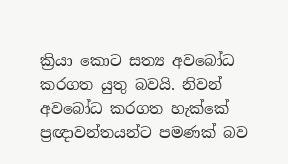ක්‍රියා කොට සත්‍ය අවබෝධ කරගත යුතු බවයි. නිවන් අවබෝධ කරගත හැක්කේ ප්‍රඥාවන්තයන්ට පමණක් බව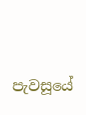පැවසූයේ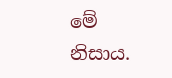මේ නිසාය.